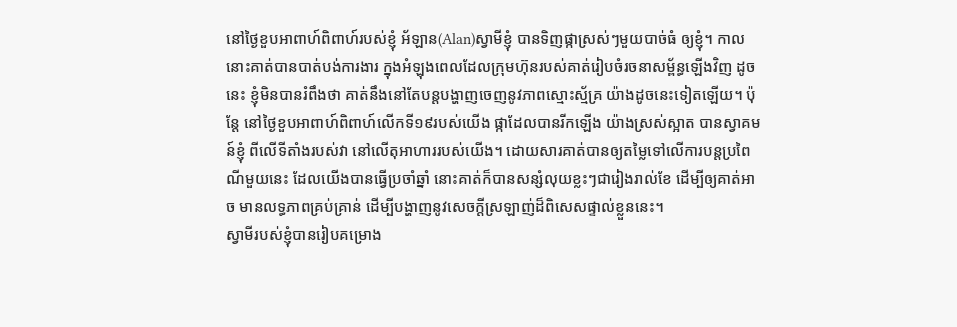នៅថ្ងៃខួបអាពាហ៍ពិពាហ៍របស់ខ្ញុំ អ័ឡាន(Alan)ស្វាមីខ្ញុំ បានទិញផ្កាស្រស់ៗមួយបាច់ធំ ឲ្យខ្ញុំ។ កាលនោះគាត់បានបាត់បង់ការងារ ក្នុងអំឡុងពេលដែលក្រុមហ៊ុនរបស់គាត់រៀបចំរចនាសម្ព័ន្ធឡើងវិញ ដូចនេះ ខ្ញុំមិនបានរំពឹងថា គាត់នឹងនៅតែបន្តបង្ហាញចេញនូវភាពស្មោះស្ម័គ្រ យ៉ាងដូចនេះទៀតឡើយ។ ប៉ុន្តែ នៅថ្ងៃខួបអាពាហ៍ពិពាហ៍លើកទី១៩របស់យើង ផ្កាដែលបានរីកឡើង យ៉ាងស្រស់ស្អាត បានស្វាគមន៍ខ្ញុំ ពីលើទីតាំងរបស់វា នៅលើតុអាហាររបស់យើង។ ដោយសារគាត់បានឲ្យតម្លៃទៅលើការបន្តប្រពៃណីមួយនេះ ដែលយើងបានធ្វើប្រចាំឆ្នាំ នោះគាត់ក៏បានសន្សំលុយខ្លះៗជារៀងរាល់ខែ ដើម្បីឲ្យគាត់អាច មានលទ្ធភាពគ្រប់គ្រាន់ ដើម្បីបង្ហាញនូវសេចក្តីស្រឡាញ់ដ៏ពិសេសផ្ទាល់ខ្លួននេះ។
ស្វាមីរបស់ខ្ញុំបានរៀបគម្រោង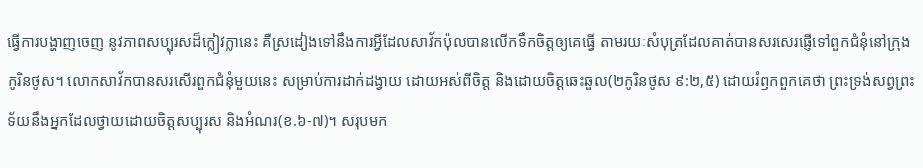ធ្វើការបង្ហាញចេញ នូវភាពសប្បុរសដ៏ក្លៀវក្លានេះ គឺស្រដៀងទៅនឹងការអ្វីដែលសាវ័កប៉ុលបានលើកទឹកចិត្តឲ្យគេធ្វើ តាមរយៈសំបុត្រដែលគាត់បានសរសេរផ្ញើទៅពួកជំនុំនៅក្រុងកូរិនថូស។ លោកសាវ័កបានសរសើរពួកជំនុំមួយនេះ សម្រាប់ការដាក់ដង្វាយ ដោយអស់ពីចិត្ត និងដោយចិត្តឆេះឆួល(២កូរិនថូស ៩:២,៥) ដោយរំឭកពួកគេថា ព្រះទ្រង់សព្វព្រះទ័យនឹងអ្នកដែលថ្វាយដោយចិត្តសប្បុរស និងអំណរ(ខ.៦-៧)។ សរុបមក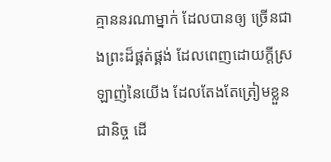គ្មាននរណាម្នាក់ ដែលបានឲ្យ ច្រើនជាងព្រះដ៏ផ្គត់ផ្គង់ ដែលពេញដោយក្តីស្រឡាញ់នៃយើង ដែលតែងតែត្រៀមខ្លួនជានិច្ច ដើ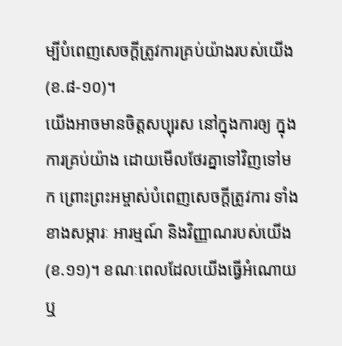ម្បីបំពេញសេចក្តីត្រូវការគ្រប់យ៉ាងរបស់យើង(ខ.៨-១០)។
យើងអាចមានចិត្តសប្បុរស នៅក្នុងការឲ្យ ក្នុងការគ្រប់យ៉ាង ដោយមើលថែរគ្នាទៅវិញទៅមក ព្រោះព្រះអម្ចាស់បំពេញសេចក្តីត្រូវការ ទាំងខាងសម្ភារៈ អារម្មណ៍ និងវិញ្ញាណរបស់យើង(ខ.១១)។ ខណៈពេលដែលយើងធ្វើអំណោយ ឬ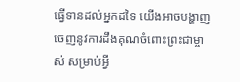ធ្វើទានដល់អ្នកដទៃ យើងអាចបង្ហាញចេញនូវការដឹងគុណចំពោះព្រះជាម្ចាស់ សម្រាប់អ្វី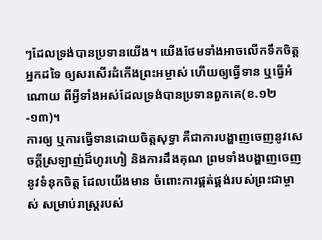ៗដែលទ្រង់បានប្រទានយើង។ យើងថែមទាំងអាចលើកទឹកចិត្តអ្នកដទៃ ឲ្យសរសើរដំកើងព្រះអម្ចាស់ ហើយឲ្យធ្វើទាន ឬធ្វើអំណោយ ពីអ្វីទាំងអស់ដែលទ្រង់បានប្រទានពួកគេ(ខ.១២-១៣)។
ការឲ្យ ឬការធ្វើទានដោយចិត្តសុទ្ធា គឺជាការបង្ហាញចេញនូវសេចក្តីស្រឡាញ់ដ៏ហូរហៀ និងការដឹងគុណ ព្រមទាំងបង្ហាញចេញនូវទំនុកចិត្ត ដែលយើងមាន ចំពោះការផ្គត់ផ្គង់របស់ព្រះជាម្ចាស់ សម្រាប់រាស្រ្តរបស់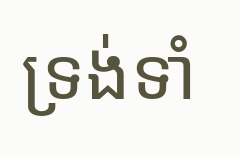ទ្រង់ទាំ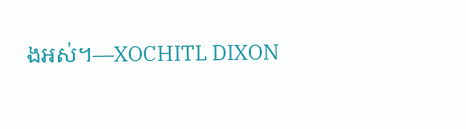ងអស់។—XOCHITL DIXON